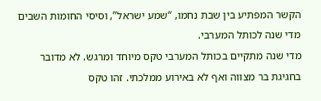הקשר המפתיע בין שבת נחמו, “שמע ישראל”, וסיסי החומות השבים מדי שנה לכותל המערבי.
מדי שנה מתקיים בכותל המערבי טקס מיוחד ומרגש. לא מדובר בחגיגת בר מצווה ואף לא באירוע ממלכתי. זהו טקס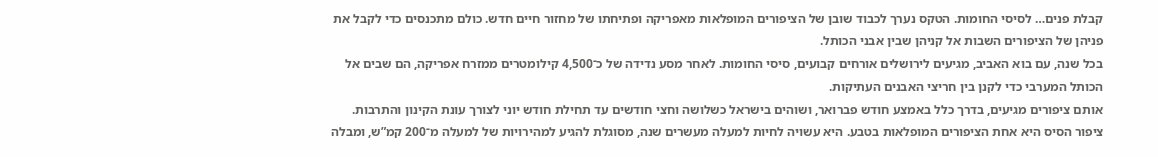קבלת פנים… לסיסי החומות. הטקס נערך לכבוד שובן של הציפורים המופלאות מאפריקה ופתיחתו של מחזור חיים חדש. כולם מתכנסים כדי לקבל את פניהן של הציפורים השבות אל קניהן שבין אבני הכותל.
בכל שנה, עם בוא האביב, מגיעים לירושלים אורחים קבועים, סיסי החומות. לאחר מסע נדידה של כ־4,500 קילומטרים ממזרח אפריקה, הם שבים אל הכותל המערבי כדי לקנן בין חריצי האבנים העתיקות.
אותם ציפורים מגיעים, בדרך כלל באמצע חודש פברואר, ושוהים בישראל כשלושה וחצי חודשים עד תחילת חודש יוני לצורך עונת הקינון והתרבות.
ציפור הסיס היא אחת הציפורים המופלאות בטבע. היא עשויה לחיות למעלה מעשרים שנה, מסוגלת להגיע למהירויות של למעלה מ־200 קמ”ש, ומבלה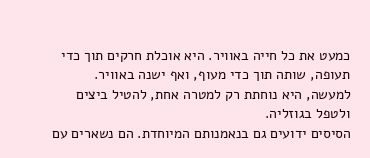כמעט את כל חייה באוויר. היא אוכלת חרקים תוך כדי תעופה, שותה תוך כדי מעוף, ואף ישנה באוויר. למעשה, היא נוחתת רק למטרה אחת, להטיל ביצים ולטפל בגוזליה.
הסיסים ידועים גם בנאמנותם המיוחדת. הם נשארים עם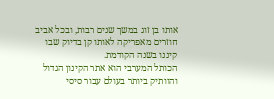אותו בן זוג במשך שנים רבות, ובכל אביב חוזרים מאפריקה לאותו קן בדיוק שבו קיננו בשנה הקודמת.
הכותל המערבי הוא אתר הקינון הגדול והוותיק ביותר בעולם עבור סיסי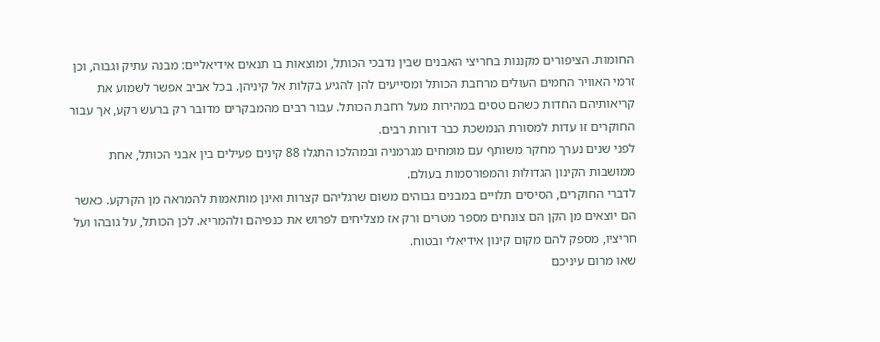החומות. הציפורים מקננות בחריצי האבנים שבין נדבכי הכותל, ומוצאות בו תנאים אידיאליים: מבנה עתיק וגבוה, וכן זרמי האוויר החמים העולים מרחבת הכותל ומסייעים להן להגיע בקלות אל קיניהן. בכל אביב אפשר לשמוע את קריאותיהם החדות כשהם טסים במהירות מעל רחבת הכותל. עבור רבים מהמבקרים מדובר רק ברעש רקע, אך עבור החוקרים זו עדות למסורת הנמשכת כבר דורות רבים.
לפני שנים נערך מחקר משותף עם מומחים מגרמניה ובמהלכו התגלו 88 קינים פעילים בין אבני הכותל, אחת ממושבות הקינון הגדולות והמפורסמות בעולם.
לדברי החוקרים, הסיסים תלויים במבנים גבוהים משום שרגליהם קצרות ואינן מותאמות להמראה מן הקרקע. כאשר הם יוצאים מן הקן הם צונחים מספר מטרים ורק אז מצליחים לפרוש את כנפיהם ולהמריא. לכן הכותל, על גובהו ועל חריציו, מספק להם מקום קינון אידיאלי ובטוח.
שאו מרום עיניכם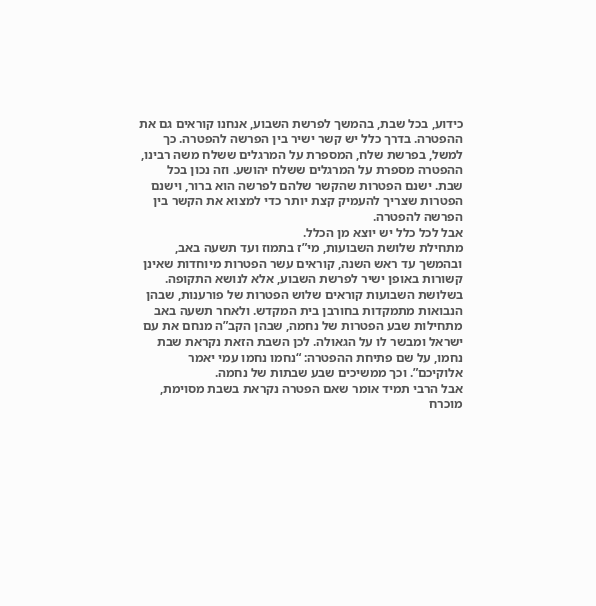כידוע, בכל שבת, בהמשך לפרשת השבוע, אנחנו קוראים גם את ההפטרה. בדרך כלל יש קשר ישיר בין הפרשה להפטרה. כך למשל, בפרשת שלח, המספרת על המרגלים ששלח משה רבינו, ההפטרה מספרת על המרגלים ששלח יהושע. וזה נכון בכל שבת. ישנם הפטרות שהקשר שלהם לפרשה הוא ברור, וישנם הפטרות שצריך להעמיק קצת יותר כדי למצוא את הקשר בין הפרשה להפטרה.
אבל לכל כלל יש יוצא מן הכלל.
מתחילת שלושת השבועות, מי”ז בתמוז ועד תשעה באב, ובהמשך עד ראש השנה, קוראים עשר הפטרות מיוחדות שאינן קשורות באופן ישיר לפרשת השבוע, אלא לנושא התקופה.
בשלושת השבועות קוראים שלוש הפטרות של פורענות, שבהן הנבואות מתמקדות בחורבן בית המקדש. ולאחר תשעה באב מתחילות שבע הפטרות של נחמה, שבהן הקב”ה מנחם את עם ישראל ומבשר לו על הגאולה. לכן השבת הזאת נקראת שבת נחמו, על שם פתיחת ההפטרה: “נחמו נחמו עמי יאמר אלוקיכם”. וכך ממשיכים שבע שבתות של נחמה.
אבל הרבי תמיד אומר שאם הפטרה נקראת בשבת מסוימת, מוכרח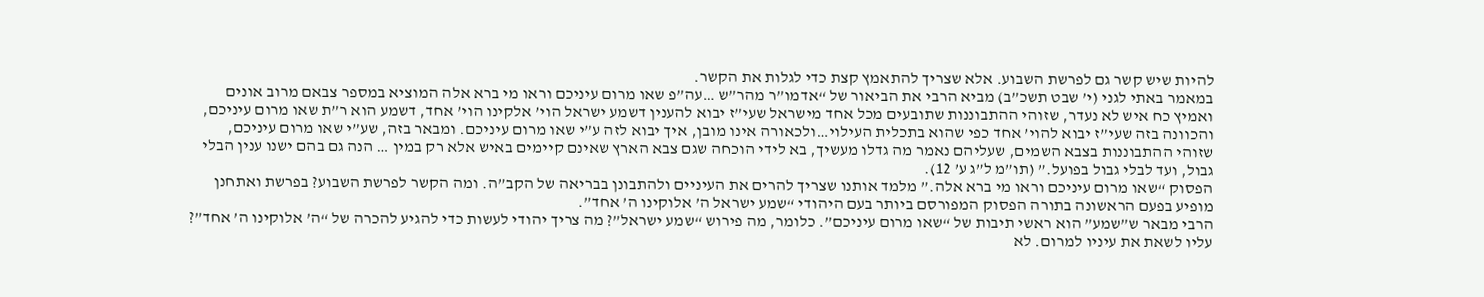להיות שיש קשר גם לפרשת השבוע. אלא שצריך להתאמץ קצת כדי לגלות את הקשר.
במאמר באתי לגני (י’ שבט תשכ”ב) מביא הרבי את הביאור של “אדמו”ר מהר”ש …עה”פ שאו מרום עיניכם וראו מי ברא אלה המוציא במספר צבאם מרוב אונים ואמיץ כח איש לא נעדר, שזוהי ההתבוננות שתובעים מכל אחד מישראל שעי”ז יבוא להענין דשמע ישראל הוי’ אלקינו הוי’ אחד, דשמע הוא ר”ת שאו מרום עיניכם, והכוונה בזה שעי”ז יבוא להוי’ אחד כפי שהוא בתכלית העילוי…ולכאורה אינו מובן, איך יבוא לזה ע”י שאו מרום עיניכם. ומבאר בזה, שע”י שאו מרום עיניכם, שזוהי ההתבוננות בצבא השמים, שעליהם נאמר מה גדלו מעשיך, בא לידי הוכחה שגם צבא הארץ שאינם קיימים באיש אלא רק במין … הנה גם בהם ישנו ענין הבלי גבול, ועד לבלי גבול בפועל.” (תו”מ ל”ג ע’ 12).
הפסוק “שאו מרום עיניכם וראו מי ברא אלה.” מלמד אותנו שצריך להרים את העיניים ולהתבונן בבריאה של הקב”ה. ומה הקשר לפרשת השבוע? בפרשת ואתחנן מופיע בפעם הראשונה בתורה הפסוק המפורסם ביותר בעם היהודי “שמע ישראל ה’ אלוקינו ה’ אחד”.
הרבי מבאר ש”שמע” הוא ראשי תיבות של “שאו מרום עיניכם”. כלומר, מה פירוש “שמע ישראל”? מה צריך יהודי לעשות כדי להגיע להכרה של “ה’ אלוקינו ה’ אחד”? עליו לשאת את עיניו למרום. לא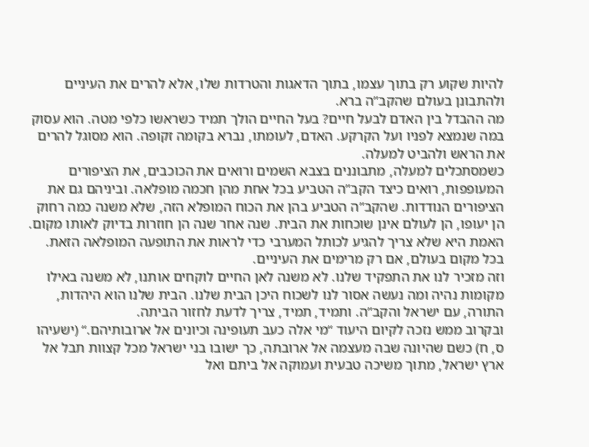להיות שקוע רק בתוך עצמו, בתוך הדאגות והטרדות שלו, אלא להרים את העיניים ולהתבונן בעולם שהקב”ה ברא.
מה ההבדל בין האדם לבעל חיים? בעל החיים הולך תמיד כשראשו כלפי מטה. הוא עסוק במה שנמצא לפניו ועל הקרקע. האדם, לעומתו, נברא בקומה זקופה. הוא מסוגל להרים את הראש ולהביט למעלה.
כשמסתכלים למעלה, מתבוננים בצבא השמים ורואים את הכוכבים, את הציפורים המעופפות, רואים כיצד הקב”ה הטביע בכל אחת מהן חכמה מופלאה. וביניהם גם את הציפורים הנודדות. שהקב”ה הטביע בהן את הכוח המופלא הזה, שלא משנה כמה רחוק הן יעופו, הן לעולם אינן שוכחות את הבית. שנה אחר שנה הן חוזרות בדיוק לאותו מקום.
האמת היא שלא צריך להגיע לכותל המערבי כדי לראות את התופעה המופלאה הזאת. בכל מקום בעולם, אם רק מרימים את העיניים.
וזה מזכיר לנו את התפקיד שלנו. לא משנה לאן החיים לוקחים אותנו, לא משנה באילו מקומות נהיה ומה נעשה אסור לנו לשכוח היכן הבית שלנו. הבית שלנו הוא היהדות, התורה, עם ישראל והקב”ה. ותמיד, תמיד, צריך לדעת לחזור הביתה.
ובקרוב ממש נזכה לקיום היעוד “מי אלה כעב תעופינה וכיונים אל ארובותיהם.“ (ישעיהו ס, ח) כשם שהיונה שבה מעצמה אל ארובתה, כך ישובו בני ישראל מכל קצוות תבל אל ארץ ישראל, מתוך משיכה טבעית ועמוקה אל ביתם ואל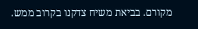מקורם. בביאת משיח צדקנו בקרוב ממש.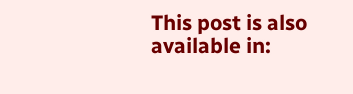This post is also available in: